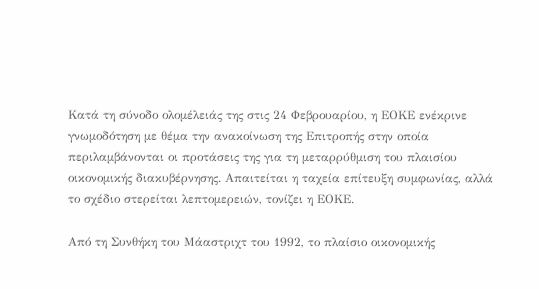Κατά τη σύνοδο ολομέλειάς της στις 24 Φεβρουαρίου, η ΕΟΚΕ ενέκρινε γνωμοδότηση με θέμα την ανακοίνωση της Επιτροπής στην οποία περιλαμβάνονται οι προτάσεις της για τη μεταρρύθμιση του πλαισίου οικονομικής διακυβέρνησης. Απαιτείται η ταχεία επίτευξη συμφωνίας, αλλά το σχέδιο στερείται λεπτομερειών, τονίζει η ΕΟΚΕ.

Από τη Συνθήκη του Μάαστριχτ του 1992, το πλαίσιο οικονομικής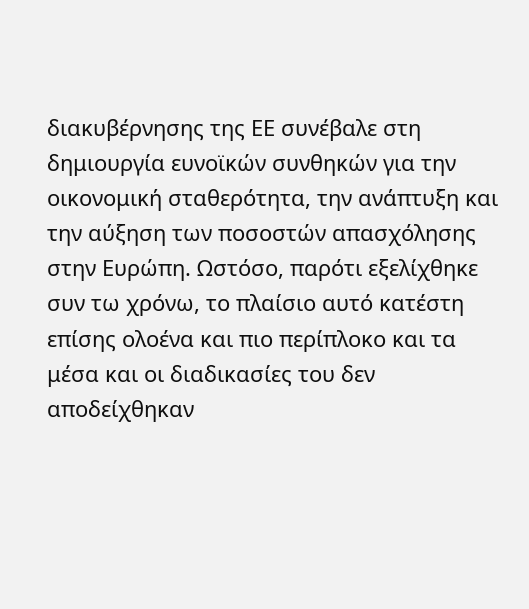διακυβέρνησης της ΕΕ συνέβαλε στη δημιουργία ευνοϊκών συνθηκών για την οικονομική σταθερότητα, την ανάπτυξη και την αύξηση των ποσοστών απασχόλησης στην Ευρώπη. Ωστόσο, παρότι εξελίχθηκε συν τω χρόνω, το πλαίσιο αυτό κατέστη επίσης ολοένα και πιο περίπλοκο και τα μέσα και οι διαδικασίες του δεν αποδείχθηκαν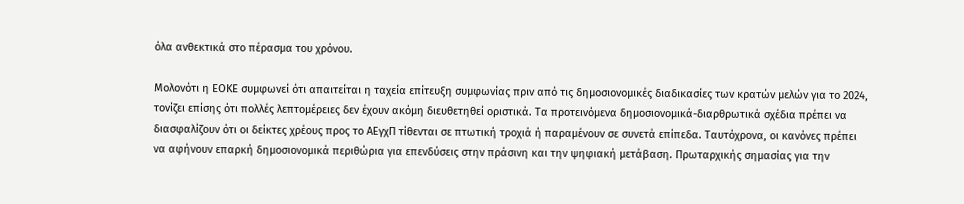όλα ανθεκτικά στο πέρασμα του χρόνου.

Μολονότι η ΕΟΚΕ συμφωνεί ότι απαιτείται η ταχεία επίτευξη συμφωνίας πριν από τις δημοσιονομικές διαδικασίες των κρατών μελών για το 2024, τονίζει επίσης ότι πολλές λεπτομέρειες δεν έχουν ακόμη διευθετηθεί οριστικά. Τα προτεινόμενα δημοσιονομικά-διαρθρωτικά σχέδια πρέπει να διασφαλίζουν ότι οι δείκτες χρέους προς το ΑΕγχΠ τίθενται σε πτωτική τροχιά ή παραμένουν σε συνετά επίπεδα. Ταυτόχρονα, οι κανόνες πρέπει να αφήνουν επαρκή δημοσιονομικά περιθώρια για επενδύσεις στην πράσινη και την ψηφιακή μετάβαση. Πρωταρχικής σημασίας για την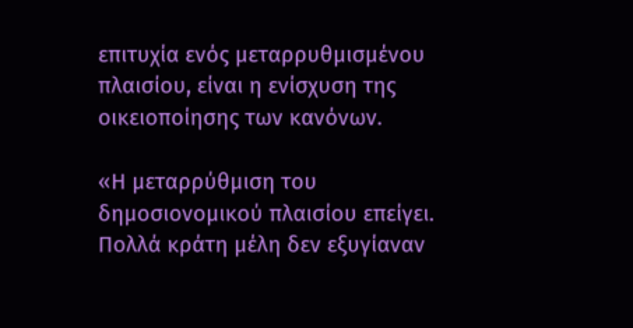επιτυχία ενός μεταρρυθμισμένου πλαισίου, είναι η ενίσχυση της οικειοποίησης των κανόνων.

«Η μεταρρύθμιση του δημοσιονομικού πλαισίου επείγει. Πολλά κράτη μέλη δεν εξυγίαναν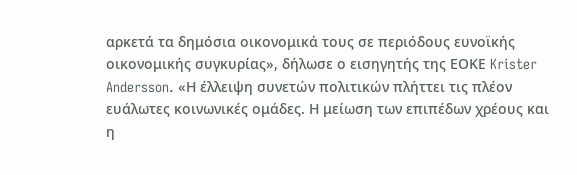αρκετά τα δημόσια οικονομικά τους σε περιόδους ευνοϊκής οικονομικής συγκυρίας», δήλωσε ο εισηγητής της ΕΟΚΕ Krister Andersson. «Η έλλειψη συνετών πολιτικών πλήττει τις πλέον ευάλωτες κοινωνικές ομάδες. Η μείωση των επιπέδων χρέους και η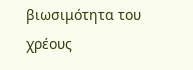βιωσιμότητα του χρέους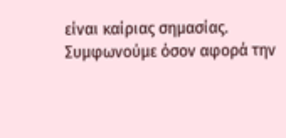είναι καίριας σημασίας. Συμφωνούμε όσον αφορά την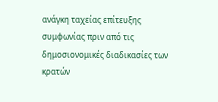ανάγκη ταχείας επίτευξης συμφωνίας πριν από τις δημοσιονομικές διαδικασίες των κρατών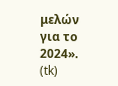μελών για το 2024». (tk)